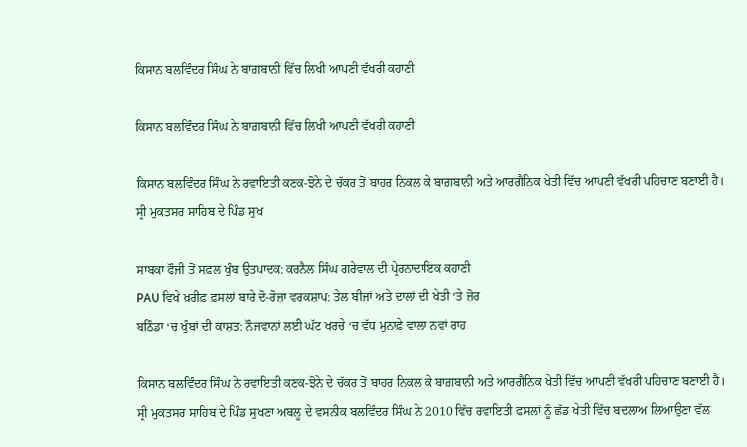ਕਿਸਾਨ ਬਲਵਿੰਦਰ ਸਿੰਘ ਨੇ ਬਾਗ਼ਬਾਨੀ ਵਿੱਚ ਲਿਖੀ ਆਪਣੀ ਵੱਖਰੀ ਕਹਾਣੀ

ਕਿਸਾਨ ਬਲਵਿੰਦਰ ਸਿੰਘ ਨੇ ਬਾਗ਼ਬਾਨੀ ਵਿੱਚ ਲਿਖੀ ਆਪਣੀ ਵੱਖਰੀ ਕਹਾਣੀ

ਕਿਸਾਨ ਬਲਵਿੰਦਰ ਸਿੰਘ ਨੇ ਰਵਾਇਤੀ ਕਣਕ-ਝੋਨੇ ਦੇ ਚੱਕਰ ਤੋਂ ਬਾਹਰ ਨਿਕਲ ਕੇ ਬਾਗ਼ਬਾਨੀ ਅਤੇ ਆਰਗੈਨਿਕ ਖੇਤੀ ਵਿੱਚ ਆਪਣੀ ਵੱਖਰੀ ਪਹਿਚਾਣ ਬਣਾਈ ਹੈ। ਸ੍ਰੀ ਮੁਕਤਸਰ ਸਾਹਿਬ ਦੇ ਪਿੰਡ ਸੁਖ

ਸਾਬਕਾ ਫੌਜੀ ਤੋਂ ਸਫ਼ਲ ਖੁੰਬ ਉਤਪਾਦਕ: ਕਰਨੈਲ ਸਿੰਘ ਗਰੇਵਾਲ ਦੀ ਪ੍ਰੇਰਨਾਦਾਇਕ ਕਹਾਣੀ
PAU ਵਿਖੇ ਖ਼ਰੀਫ਼ ਫ਼ਸਲਾਂ ਬਾਰੇ ਦੋ-ਰੋਜ਼ਾ ਵਰਕਸ਼ਾਪ: ਤੇਲ ਬੀਜਾਂ ਅਤੇ ਦਾਲਾਂ ਦੀ ਖੇਤੀ ‘ਤੇ ਜ਼ੋਰ
ਬਠਿੰਡਾ ‘ਚ ਖੁੰਬਾਂ ਦੀ ਕਾਸ਼ਤ: ਨੌਜਵਾਨਾਂ ਲਈ ਘੱਟ ਖਰਚੇ ‘ਚ ਵੱਧ ਮੁਨਾਫ਼ੇ ਵਾਲਾ ਨਵਾਂ ਰਾਹ

ਕਿਸਾਨ ਬਲਵਿੰਦਰ ਸਿੰਘ ਨੇ ਰਵਾਇਤੀ ਕਣਕ-ਝੋਨੇ ਦੇ ਚੱਕਰ ਤੋਂ ਬਾਹਰ ਨਿਕਲ ਕੇ ਬਾਗ਼ਬਾਨੀ ਅਤੇ ਆਰਗੈਨਿਕ ਖੇਤੀ ਵਿੱਚ ਆਪਣੀ ਵੱਖਰੀ ਪਹਿਚਾਣ ਬਣਾਈ ਹੈ। ਸ੍ਰੀ ਮੁਕਤਸਰ ਸਾਹਿਬ ਦੇ ਪਿੰਡ ਸੁਖਣਾ ਅਬਲੂ ਦੇ ਵਸਨੀਕ ਬਲਵਿੰਦਰ ਸਿੰਘ ਨੇ 2010 ਵਿੱਚ ਰਵਾਇਤੀ ਫਸਲਾਂ ਨੂੰ ਛੱਡ ਖੇਤੀ ਵਿੱਚ ਬਦਲਾਅ ਲਿਆਉਣਾ ਵੱਲ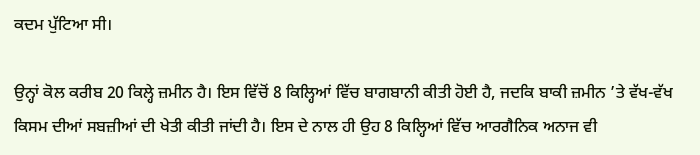ਕਦਮ ਪੁੱਟਿਆ ਸੀ।

ਉਨ੍ਹਾਂ ਕੋਲ ਕਰੀਬ 20 ਕਿਲ੍ਹੇ ਜ਼ਮੀਨ ਹੈ। ਇਸ ਵਿੱਚੋਂ 8 ਕਿਲ੍ਹਿਆਂ ਵਿੱਚ ਬਾਗਬਾਨੀ ਕੀਤੀ ਹੋਈ ਹੈ, ਜਦਕਿ ਬਾਕੀ ਜ਼ਮੀਨ ’ਤੇ ਵੱਖ-ਵੱਖ ਕਿਸਮ ਦੀਆਂ ਸਬਜ਼ੀਆਂ ਦੀ ਖੇਤੀ ਕੀਤੀ ਜਾਂਦੀ ਹੈ। ਇਸ ਦੇ ਨਾਲ ਹੀ ਉਹ 8 ਕਿਲ੍ਹਿਆਂ ਵਿੱਚ ਆਰਗੈਨਿਕ ਅਨਾਜ ਵੀ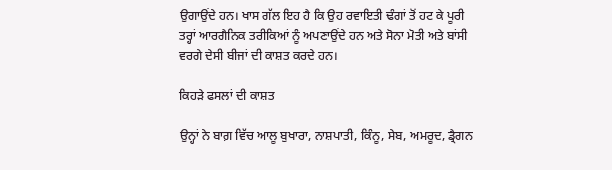ਉਗਾਉਂਦੇ ਹਨ। ਖਾਸ ਗੱਲ ਇਹ ਹੈ ਕਿ ਉਹ ਰਵਾਇਤੀ ਢੰਗਾਂ ਤੋਂ ਹਟ ਕੇ ਪੂਰੀ ਤਰ੍ਹਾਂ ਆਰਗੈਨਿਕ ਤਰੀਕਿਆਂ ਨੂੰ ਅਪਣਾਉਂਦੇ ਹਨ ਅਤੇ ਸੋਨਾ ਮੋਤੀ ਅਤੇ ਬਾਂਸੀ ਵਰਗੇ ਦੇਸੀ ਬੀਜਾਂ ਦੀ ਕਾਸ਼ਤ ਕਰਦੇ ਹਨ।

ਕਿਹੜੇ ਫਸਲਾਂ ਦੀ ਕਾਸ਼ਤ

ਉਨ੍ਹਾਂ ਨੇ ਬਾਗ਼ ਵਿੱਚ ਆਲੂ ਬੁਖਾਰਾ, ਨਾਸ਼ਪਾਤੀ, ਕਿੰਨੂ, ਸੇਬ, ਅਮਰੂਦ, ਡ੍ਰੈਗਨ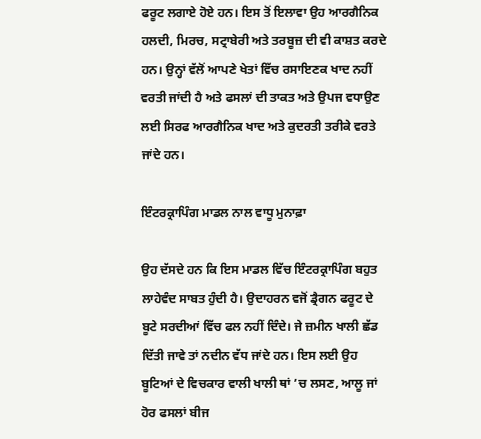ਫਰੂਟ ਲਗਾਏ ਹੋਏ ਹਨ। ਇਸ ਤੋਂ ਇਲਾਵਾ ਉਹ ਆਰਗੈਨਿਕ ਹਲਦੀ, ਮਿਰਚ, ਸਟ੍ਰਾਬੇਰੀ ਅਤੇ ਤਰਬੂਜ਼ ਦੀ ਵੀ ਕਾਸ਼ਤ ਕਰਦੇ ਹਨ। ਉਨ੍ਹਾਂ ਵੱਲੋਂ ਆਪਣੇ ਖੇਤਾਂ ਵਿੱਚ ਰਸਾਇਣਕ ਖਾਦ ਨਹੀਂ ਵਰਤੀ ਜਾਂਦੀ ਹੈ ਅਤੇ ਫਸਲਾਂ ਦੀ ਤਾਕਤ ਅਤੇ ਉਪਜ ਵਧਾਉਣ ਲਈ ਸਿਰਫ ਆਰਗੈਨਿਕ ਖਾਦ ਅਤੇ ਕੁਦਰਤੀ ਤਰੀਕੇ ਵਰਤੇ ਜਾਂਦੇ ਹਨ।

ਇੰਟਰਕ੍ਰਾਪਿੰਗ ਮਾਡਲ ਨਾਲ ਵਾਧੂ ਮੁਨਾਫ਼ਾ

ਉਹ ਦੱਸਦੇ ਹਨ ਕਿ ਇਸ ਮਾਡਲ ਵਿੱਚ ਇੰਟਰਕ੍ਰਾਪਿੰਗ ਬਹੁਤ ਲਾਹੇਵੰਦ ਸਾਬਤ ਹੁੰਦੀ ਹੈ। ਉਦਾਹਰਨ ਵਜੋਂ ਡ੍ਰੈਗਨ ਫਰੂਟ ਦੇ ਬੂਟੇ ਸਰਦੀਆਂ ਵਿੱਚ ਫਲ ਨਹੀਂ ਦਿੰਦੇ। ਜੇ ਜ਼ਮੀਨ ਖਾਲੀ ਛੱਡ ਦਿੱਤੀ ਜਾਵੇ ਤਾਂ ਨਦੀਨ ਵੱਧ ਜਾਂਦੇ ਹਨ। ਇਸ ਲਈ ਉਹ ਬੂਟਿਆਂ ਦੇ ਵਿਚਕਾਰ ਵਾਲੀ ਖਾਲੀ ਥਾਂ ’ਚ ਲਸਣ, ਆਲੂ ਜਾਂ ਹੋਰ ਫਸਲਾਂ ਬੀਜ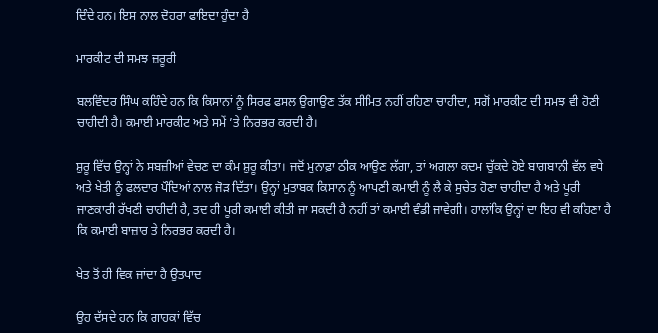ਦਿੰਦੇ ਹਨ। ਇਸ ਨਾਲ ਦੋਹਰਾ ਫਾਇਦਾ ਹੁੰਦਾ ਹੈ

ਮਾਰਕੀਟ ਦੀ ਸਮਝ ਜ਼ਰੂਰੀ

ਬਲਵਿੰਦਰ ਸਿੰਘ ਕਹਿੰਦੇ ਹਨ ਕਿ ਕਿਸਾਨਾਂ ਨੂੰ ਸਿਰਫ ਫਸਲ ਉਗਾਉਣ ਤੱਕ ਸੀਮਿਤ ਨਹੀਂ ਰਹਿਣਾ ਚਾਹੀਦਾ, ਸਗੋਂ ਮਾਰਕੀਟ ਦੀ ਸਮਝ ਵੀ ਹੋਣੀ ਚਾਹੀਦੀ ਹੈ। ਕਮਾਈ ਮਾਰਕੀਟ ਅਤੇ ਸਮੇਂ ’ਤੇ ਨਿਰਭਰ ਕਰਦੀ ਹੈ।

ਸ਼ੁਰੂ ਵਿੱਚ ਉਨ੍ਹਾਂ ਨੇ ਸਬਜ਼ੀਆਂ ਵੇਚਣ ਦਾ ਕੰਮ ਸ਼ੁਰੂ ਕੀਤਾ। ਜਦੋਂ ਮੁਨਾਫ਼ਾ ਠੀਕ ਆਉਣ ਲੱਗਾ, ਤਾਂ ਅਗਲਾ ਕਦਮ ਚੁੱਕਦੇ ਹੋਏ ਬਾਗਬਾਨੀ ਵੱਲ ਵਧੇ ਅਤੇ ਖੇਤੀ ਨੂੰ ਫਲਦਾਰ ਪੌਦਿਆਂ ਨਾਲ ਜੋੜ ਦਿੱਤਾ। ਉਨ੍ਹਾਂ ਮੁਤਾਬਕ ਕਿਸਾਨ ਨੂੰ ਆਪਣੀ ਕਮਾਈ ਨੂੰ ਲੈ ਕੇ ਸੁਚੇਤ ਹੋਣਾ ਚਾਹੀਦਾ ਹੈ ਅਤੇ ਪੂਰੀ ਜਾਣਕਾਰੀ ਰੱਖਣੀ ਚਾਹੀਦੀ ਹੈ, ਤਦ ਹੀ ਪੂਰੀ ਕਮਾਈ ਕੀਤੀ ਜਾ ਸਕਦੀ ਹੈ ਨਹੀਂ ਤਾਂ ਕਮਾਈ ਵੰਡੀ ਜਾਵੇਗੀ। ਹਾਲਾਂਕਿ ਉਨ੍ਹਾਂ ਦਾ ਇਹ ਵੀ ਕਹਿਣਾ ਹੈ ਕਿ ਕਮਾਈ ਬਾਜ਼ਾਰ ਤੇ ਨਿਰਭਰ ਕਰਦੀ ਹੈ।

ਖੇਤ ਤੋਂ ਹੀ ਵਿਕ ਜਾਂਦਾ ਹੈ ਉਤਪਾਦ

ਉਹ ਦੱਸਦੇ ਹਨ ਕਿ ਗਾਹਕਾਂ ਵਿੱਚ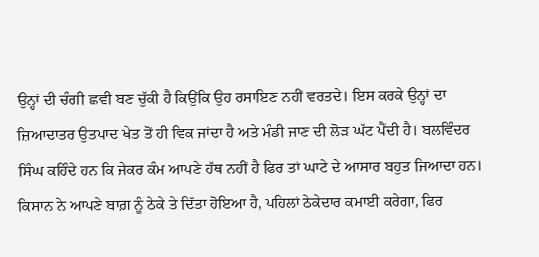ਉਨ੍ਹਾਂ ਦੀ ਚੰਗੀ ਛਵੀ ਬਣ ਚੁੱਕੀ ਹੈ ਕਿਉਂਕਿ ਉਹ ਰਸਾਇਣ ਨਹੀਂ ਵਰਤਦੇ। ਇਸ ਕਰਕੇ ਉਨ੍ਹਾਂ ਦਾ ਜ਼ਿਆਦਾਤਰ ਉਤਪਾਦ ਖੇਤ ਤੋਂ ਹੀ ਵਿਕ ਜਾਂਦਾ ਹੈ ਅਤੇ ਮੰਡੀ ਜਾਣ ਦੀ ਲੋੜ ਘੱਟ ਪੈਂਦੀ ਹੈ। ਬਲਵਿੰਦਰ ਸਿੰਘ ਕਹਿੰਦੇ ਹਨ ਕਿ ਜੇਕਰ ਕੰਮ ਆਪਣੇ ਹੱਥ ਨਹੀਂ ਹੈ ਫਿਰ ਤਾਂ ਘਾਟੇ ਦੇ ਆਸਾਰ ਬਹੁਤ ਜਿਆਦਾ ਹਨ। ਕਿਸਾਨ ਨੇ ਆਪਣੇ ਬਾਗ਼ ਨੂੰ ਠੇਕੇ ਤੇ ਦਿੱਤਾ ਹੋਇਆ ਹੈ, ਪਹਿਲਾਂ ਠੇਕੇਦਾਰ ਕਮਾਈ ਕਰੇਗਾ, ਫਿਰ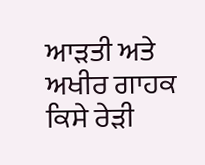ਆੜਤੀ ਅਤੇ ਅਖੀਰ ਗਾਹਕ ਕਿਸੇ ਰੇੜੀ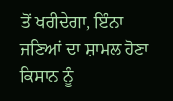ਤੋਂ ਖਰੀਦੇਗਾ, ਇੰਨਾ ਜਣਿਆਂ ਦਾ ਸ਼ਾਮਲ ਹੋਣਾ ਕਿਸਾਨ ਨੂੰ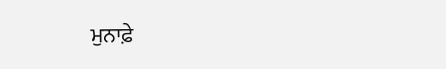ਮੁਨਾਫ਼ੇ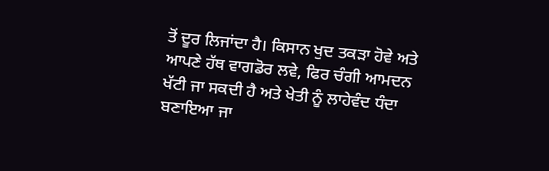ਤੋਂ ਦੂਰ ਲਿਜਾਂਦਾ ਹੈ। ਕਿਸਾਨ ਖੁਦ ਤਕੜਾ ਹੋਵੇ ਅਤੇ ਆਪਣੇ ਹੱਥ ਵਾਗਡੋਰ ਲਵੇ, ਫਿਰ ਚੰਗੀ ਆਮਦਨ ਖੱਟੀ ਜਾ ਸਕਦੀ ਹੈ ਅਤੇ ਖੇਤੀ ਨੂੰ ਲਾਹੇਵੰਦ ਧੰਦਾ ਬਣਾਇਆ ਜਾ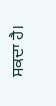ਸਕਦਾ ਹੈ।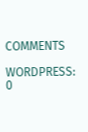COMMENTS

WORDPRESS: 0